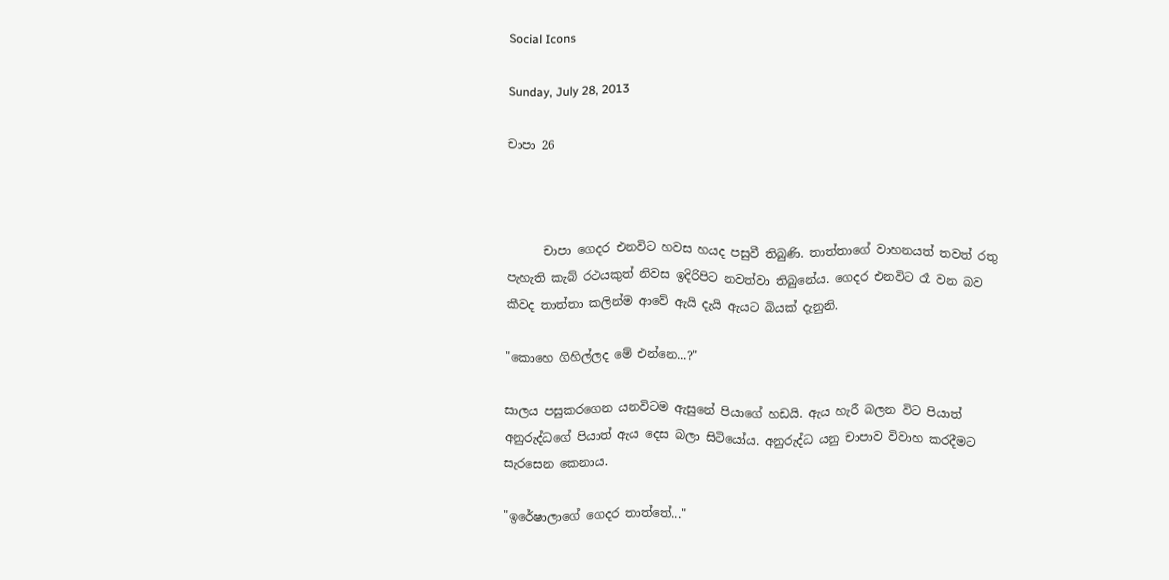Social Icons

Sunday, July 28, 2013

චාපා 26



      චාපා ගෙදර එනවිට හවස හයද පසුවී තිබුණි. තාත්තාගේ වාහනයත් තවත් රතු පැහැති කැබ් රථයකුත් නිවස ඉදිරිපිට නවත්වා තිබුනේය. ගෙදර එනවිට රෑ වන බව කීවද තාත්තා කලින්ම ආවේ ඇයි දැයි ඇයට බියක් දැනුනි.

"කොහෙ ගිහිල්ලද මේ එන්නෙ...?"

සාලය පසුකරගෙන යනවිටම ඇසුනේ පියාගේ හඩයි. ඇය හැරී බලන විට පියාත් අනුරුද්ධගේ පියාත් ඇය දෙස බලා සිටියෝය. අනුරුද්ධ යනු චාපාව විවාහ කරදීමට සැරසෙන කෙනාය.

"ඉරේෂාලාගේ ගෙදර තාත්තේ..."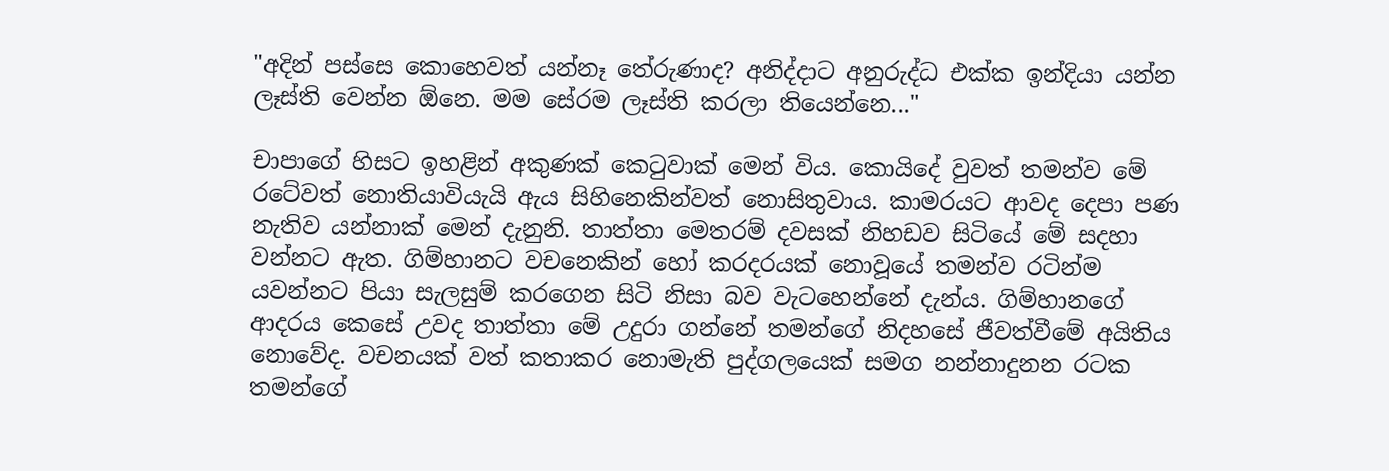"අදින් පස්සෙ කොහෙවත් යන්නෑ තේරුණාද? අනිද්දාට අනුරුද්ධ එක්ක ඉන්දියා යන්න ලෑස්ති වෙන්න ඕනෙ. මම සේරම ලෑස්ති කරලා තියෙන්නෙ..."

චාපාගේ හිසට ඉහළින් අකුණක් කෙටුවාක් මෙන් විය. කොයිදේ වුවත් තමන්ව මේ රටේවත් නොතියාවියැයි ඇය සිහිනෙකින්වත් නොසිතුවාය. කාමරයට ආවද දෙපා පණ නැතිව යන්නාක් මෙන් දැනුනි. තාත්තා මෙතරම් දවසක් නිහඩව සිටියේ මේ සදහා වන්නට ඇත. ගිම්හානට වචනෙකින් හෝ කරදරයක් නොවූයේ තමන්ව රටින්ම යවන්නට පියා සැලසුම් කරගෙන සිටි නිසා බව වැටහෙන්නේ දැන්ය. ගිම්හානගේ ආදරය කෙසේ උවද තාත්තා මේ උදුරා ගන්නේ තමන්ගේ නිදහසේ ජීවත්වීමේ අයිතිය නොවේද. වචනයක් වත් කතාකර නොමැති පුද්ගලයෙක් සමග නන්නාදුනන රටක තමන්ගේ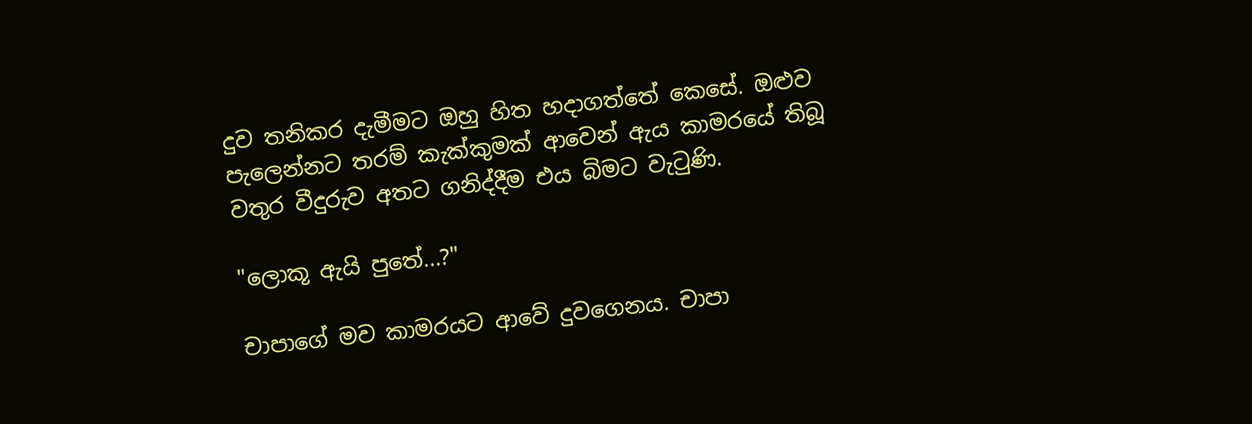දුව තනිකර දැමීමට ඔහු හිත හදාගත්තේ කෙසේ. ඔළුව පැලෙන්නට තරම් කැක්කුමක් ආවෙන් ඇය කාමරයේ තිබූ වතුර වීදුරුව අතට ගනිද්දීම එය බිමට වැටුණි.

"ලොකූ ඇයි පුතේ...?"

චාපාගේ මව කාමරයට ආවේ දුවගෙනය. චාපා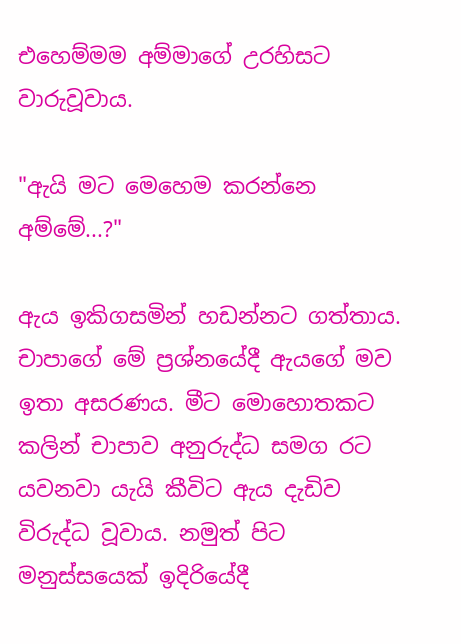එහෙම්මම අම්මාගේ උරහිසට වාරුවූවාය.

"ඇයි මට මෙහෙම කරන්නෙ අම්මේ...?"

ඇය ඉකිගසමින් හඩන්නට ගත්තාය. චාපාගේ මේ ප්‍රශ්නයේදී ඇයගේ මව ඉතා අසරණය. මීට මොහොතකට කලින් චාපාව අනුරුද්ධ සමග රට යවනවා යැයි කීවිට ඇය දැඩිව විරුද්ධ වූවාය. නමුත් පිට මනුස්සයෙක් ඉදිරියේදී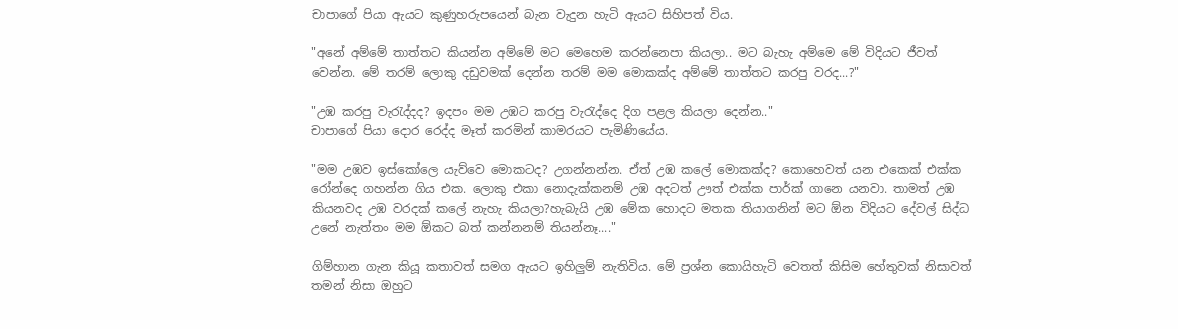චාපාගේ පියා ඇයට කුණුහරුපයෙන් බැන වැදුන හැටි ඇයට සිහිපත් විය.

"අනේ අම්මේ තාත්තට කියන්න අම්මේ මට මෙහෙම කරන්නෙපා කියලා.. මට බැහැ අම්මෙ මේ විදියට ජීවත් වෙන්න. මේ තරම් ලොකු දඩුවමක් දෙන්න තරම් මම මොකක්ද අම්මේ තාත්තට කරපු වරද...?"

"උඹ කරපු වැරැද්දද? ඉදපං මම උඹට කරපු වැරැද්දෙ දිග පළල කියලා දෙන්න.."
චාපාගේ පියා දොර රෙද්ද මෑත් කරමින් කාමරයට පැමිණියේය.

"මම උඹව ඉස්කෝලෙ යැව්වෙ මොකටද? උගන්නන්න. ඒත් උඹ කලේ මොකක්ද? කොහෙවත් යන එකෙක් එක්ක රෝන්දෙ ගහන්න ගිය එක. ලොකු එකා නොදැක්කනම් උඹ අදටත් ඌත් එක්ක පාර්ක් ගානෙ යනවා. තාමත් උඹ කියනවද උඹ වරදක් කලේ නැහැ කියලා?හැබැයි උඹ මේක හොදට මතක තියාගනින් මට ඕන විදියට දේවල් සිද්ධ උනේ නැත්තං මම ඕකට බත් කන්නනම් තියන්නෑ...."

ගිම්හාන ගැන කියූ කතාවත් සමග ඇයට ඉහිලුම් නැතිවිය. මේ ප්‍රශ්න කොයිහැටි වෙතත් කිසිම හේතුවක් නිසාවත් තමන් නිසා ඔහුට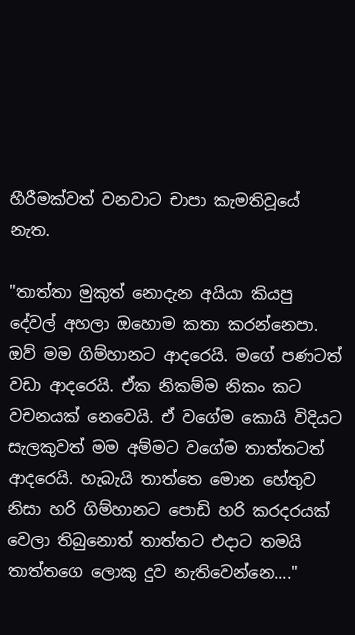හීරීමක්වත් වනවාට චාපා කැමතිවූයේ නැත.

"තාත්තා මුකුත් නොදැන අයියා කියපු දේවල් අහලා ඔහොම කතා කරන්නෙපා. ඔව් මම ගිම්හානට ආදරෙයි. මගේ පණටත් වඩා ආදරෙයි. ඒක නිකම්ම නිකං කට වචනයක් නෙවෙයි. ඒ වගේම කොයි විදියට සැලකුවත් මම අම්මට වගේම තාත්තටත් ආදරෙයි. හැබැයි තාත්තෙ මොන හේතුව නිසා හරි ගිම්හානට පොඩි හරි කරදරයක් වෙලා තිබුනොත් තාත්තට එදාට තමයි තාත්තගෙ ලොකු දුව නැතිවෙන්නෙ...."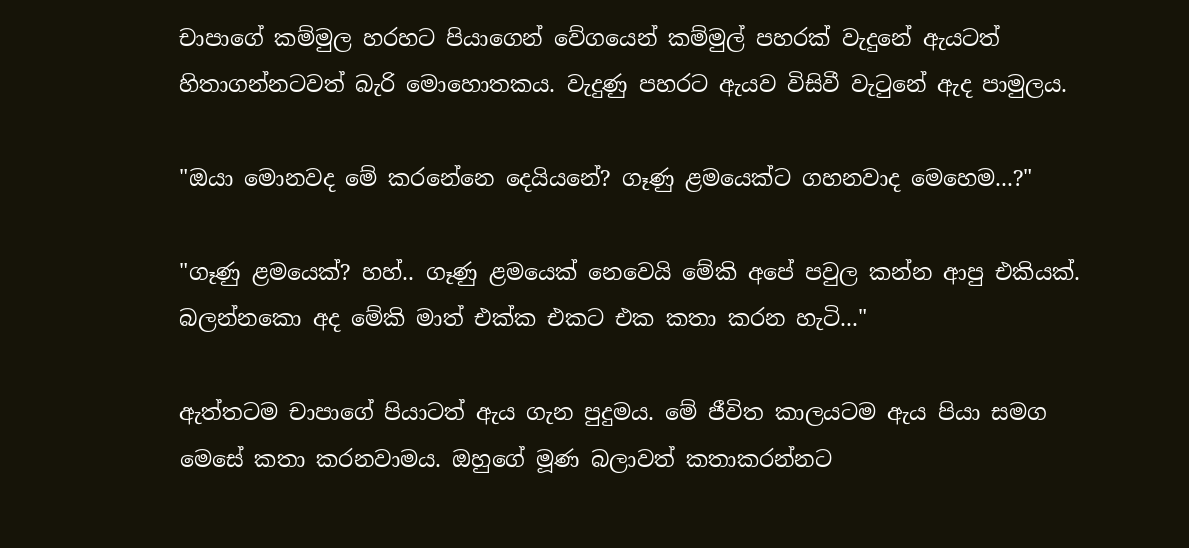චාපාගේ කම්මුල හරහට පියාගෙන් වේගයෙන් කම්මුල් පහරක් වැදුනේ ඇයටත් හිතාගන්නටවත් බැරි මොහොතකය. වැදුණු පහරට ඇයව විසිවී වැටුනේ ඇද පාමුලය.

"ඔයා මොනවද මේ කරනේනෙ දෙයියනේ? ගෑණු ළමයෙක්ට ගහනවාද මෙහෙම...?"

"ගෑණු ළමයෙක්? හහ්.. ගෑණු ළමයෙක් නෙවෙයි මේකි අපේ පවුල කන්න ආපු එකියක්. බලන්නකො අද මේකි මාත් එක්ක එකට එක කතා කරන හැටි..."

ඇත්තටම චාපාගේ පියාටත් ඇය ගැන පුදුමය. මේ ජීවිත කාලයටම ඇය පියා සමග මෙසේ කතා කරනවාමය. ඔහුගේ මූණ බලාවත් කතාකරන්නට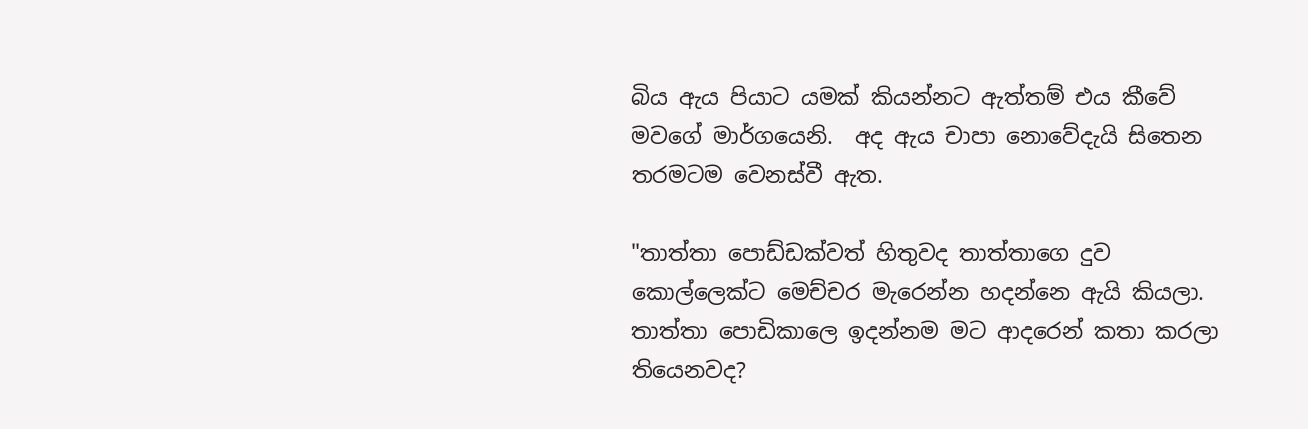බිය ඇය පියාට යමක් කියන්නට ඇත්තම් එය කීවේ මවගේ මාර්ගයෙනි.  අද ඇය චාපා නොවේදැයි සිතෙන තරමටම වෙනස්වී ඇත.

"තාත්තා පොඩ්ඩක්වත් හිතුවද තාත්තාගෙ දුව කොල්ලෙක්ට මෙච්චර මැරෙන්න හදන්නෙ ඇයි කියලා. තාත්තා පොඩිකාලෙ ඉදන්නම මට ආදරෙන් කතා කරලා තියෙනවද?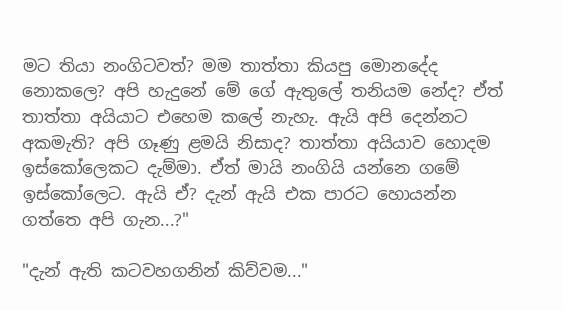මට තියා නංගිටවත්? මම තාත්තා කියපු මොනදේද නොකලෙ? අපි හැදුනේ මේ ගේ ඇතුලේ තනියම නේද? ඒත් තාත්තා අයියාට එහෙම කලේ නැහැ. ඇයි අපි දෙන්නට අකමැති? අපි ගෑණු ළමයි නිසාද? තාත්තා අයියාව හොදම ඉස්කෝලෙකට දැම්මා. ඒත් මායි නංගියි යන්නෙ ගමේ ඉස්කෝලෙට. ඇයි ඒ? දැන් ඇයි එක පාරට හොයන්න ගත්තෙ අපි ගැන...?"

"දැන් ඇති කටවහගනින් කිව්වම..."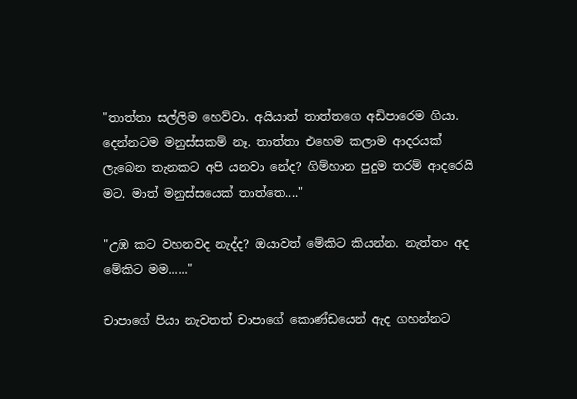"තාත්තා සල්ලිම හෙව්වා. අයියාත් තාත්තගෙ අඩිපාරෙම ගියා. දෙන්නටම මනුස්සකම් නෑ. තාත්තා එහෙම කලාම ආදරයක් ලැබෙන තැනකට අපි යනවා නේද? ගිම්හාන පුදුම තරම් ආදරෙයි මට. මාත් මනුස්සයෙක් තාත්තෙ...."

"උඹ කට වහනවද නැද්ද? ඔයාවත් මේකිට කියන්න. නැත්තං අද මේකිට මම......"

චාපාගේ පියා නැවතත් චාපාගේ කොණ්ඩයෙන් ඇද ගහන්නට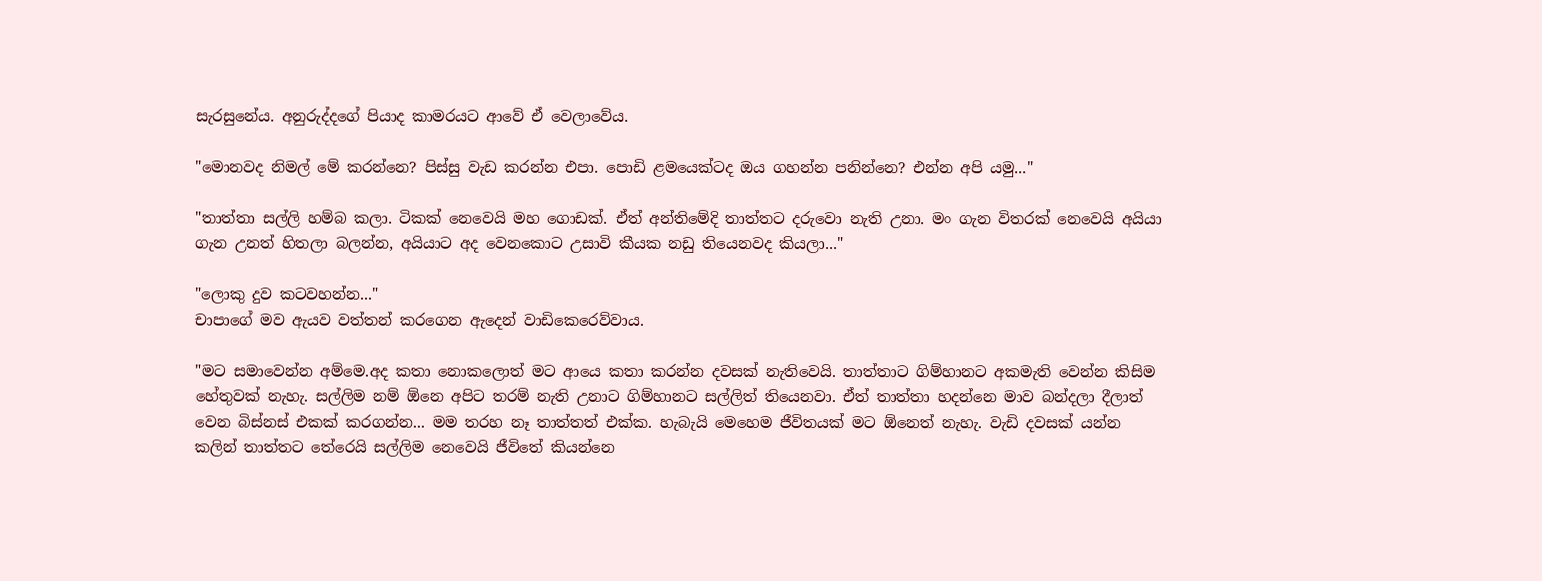සැරසුනේය. අනුරුද්දගේ පියාද කාමරයට ආවේ ඒ වෙලාවේය.

"මොනවද නිමල් මේ කරන්නෙ? පිස්සු වැඩ කරන්න එපා. පොඩි ළමයෙක්ටද ඔය ගහන්න පනින්නෙ? එන්න අපි යමු..."

"තාත්තා සල්ලි හම්බ කලා. ටිකක් නෙවෙයි මහ ගොඩක්. ඒත් අන්තිමේදි තාත්තට දරුවො නැති උනා. මං ගැන විතරක් නෙවෙයි අයියා ගැන උනත් හිතලා බලන්න, අයියාට අද වෙනකොට උසාවි කීයක නඩු තියෙනවද කියලා..."

"ලොකු දුව කටවහන්න..."
චාපාගේ මව ඇයව වත්තන් කරගෙන ඇදෙන් වාඩිකෙරෙව්වාය.

"මට සමාවෙන්න අම්මෙ.අද කතා නොකලොත් මට ආයෙ කතා කරන්න දවසක් නැතිවෙයි. තාත්තාට ගිම්හානට අකමැති වෙන්න කිසිම හේතුවක් නැහැ. සල්ලිම නම් ඕනෙ අපිට තරම් නැති උනාට ගිම්හානට සල්ලිත් තියෙනවා. ඒත් තාත්තා හදන්නෙ මාව බන්දලා දීලාත් වෙන බිස්නස් එකක් කරගන්න... මම තරහ නෑ තාත්තත් එක්ක. හැබැයි මෙහෙම ජීවිතයක් මට ඕනෙත් නැහැ. වැඩි දවසක් යන්න කලින් තාත්තට තේරෙයි සල්ලිම නෙවෙයි ජීවිතේ කියන්නෙ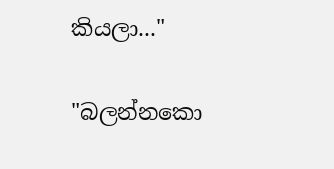කියලා..."

"බලන්නකො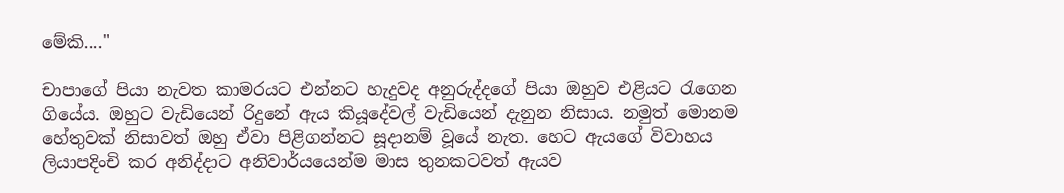මේකි...."

චාපාගේ පියා නැවත කාමරයට එන්නට හැදුවද අනුරුද්දගේ පියා ඔහුව එළියට රැගෙන ගියේය. ඔහුට වැඩියෙන් රිදුනේ ඇය කියූදේවල් වැඩියෙන් දැනුන නිසාය. නමුත් මොනම හේතුවක් නිසාවත් ඔහු ඒවා පිළිගන්නට සූදානම් වූයේ නැත. හෙට ඇයගේ විවාහය ලියාපදිංචි කර අනිද්දාට අනිවාර්යයෙන්ම මාස තුනකටවත් ඇයව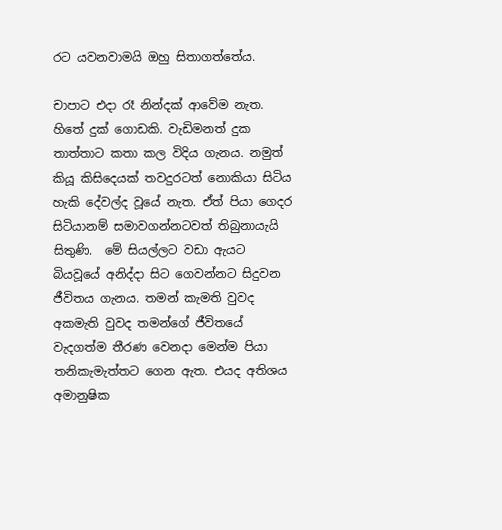රට යවනවාමයි ඔහු සිතාගත්තේය.

චාපාට එදා රෑ නින්දක් ආවේම නැත. හිතේ දුක් ගොඩකි. වැඩිමනත් දුක තාත්තාට කතා කල විදිය ගැනය. නමුත් කියූ කිසිදෙයක් තවදුරටත් නොකියා සිටිය හැකි දේවල්ද වූයේ නැත. ඒත් පියා ගෙදර සිටියානම් සමාවගන්නටවත් තිබුනායැයි සිතුණි.  මේ සියල්ලට වඩා ඇයට බියවූයේ අනිද්දා සිට ගෙවන්නට සිදුවන ජීවිතය ගැනය. තමන් කැමති වුවද අකමැති වුවද තමන්ගේ ජීවිතයේ වැදගත්ම තීරණ වෙනදා මෙන්ම පියා තනිකැමැත්තට ගෙන ඇත. එයද අතිශය අමානුෂික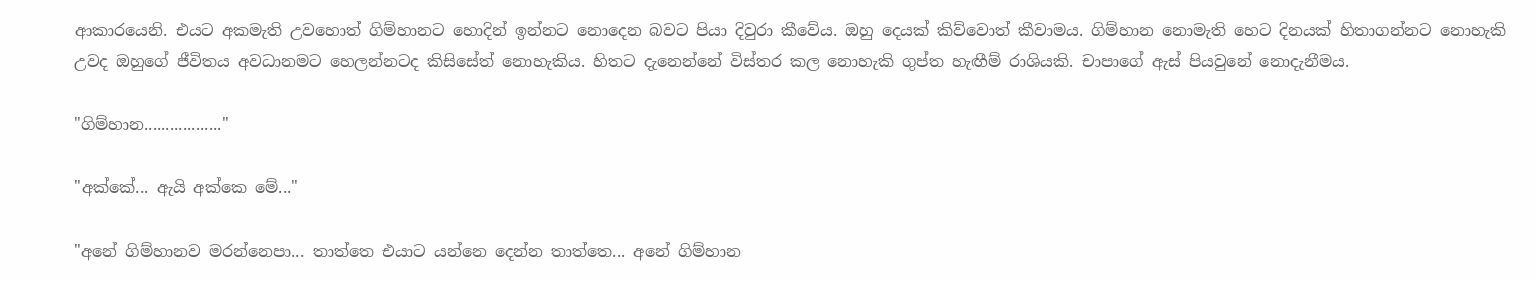ආකාරයෙනි. එයට අකමැති උවහොත් ගිම්හානට හොදින් ඉන්නට නොදෙන බවට පියා දිවුරා කීවේය. ඔහු දෙයක් කිව්වොත් කීවාමය. ගිම්හාන නොමැති හෙට දිනයක් හිතාගන්නට නොහැකි උවද ඔහුගේ ජීවිතය අවධානමට හෙලන්නටද කිසිසේත් නොහැකිය. හිතට දැනෙන්නේ විස්තර කල නොහැකි ගුප්ත හැඟීම් රාශියකි. චාපාගේ ඇස් පියවුනේ නොදැනීමය.

"ගිම්හාන.................."

"අක්කේ... ඇයි අක්කෙ මේ..."

"අනේ ගිම්හානව මරන්නෙපා... තාත්තෙ එයාට යන්නෙ දෙන්න තාත්තෙ... අනේ ගිම්හාන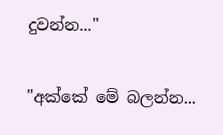දුවන්න..."

"අක්කේ මේ බලන්න...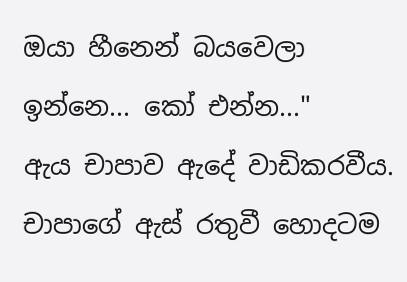ඔයා හීනෙන් බයවෙලා ඉන්නෙ... කෝ එන්න..."
ඇය චාපාව ඇදේ වාඩිකරවීය. චාපාගේ ඇස් රතුවී හොදටම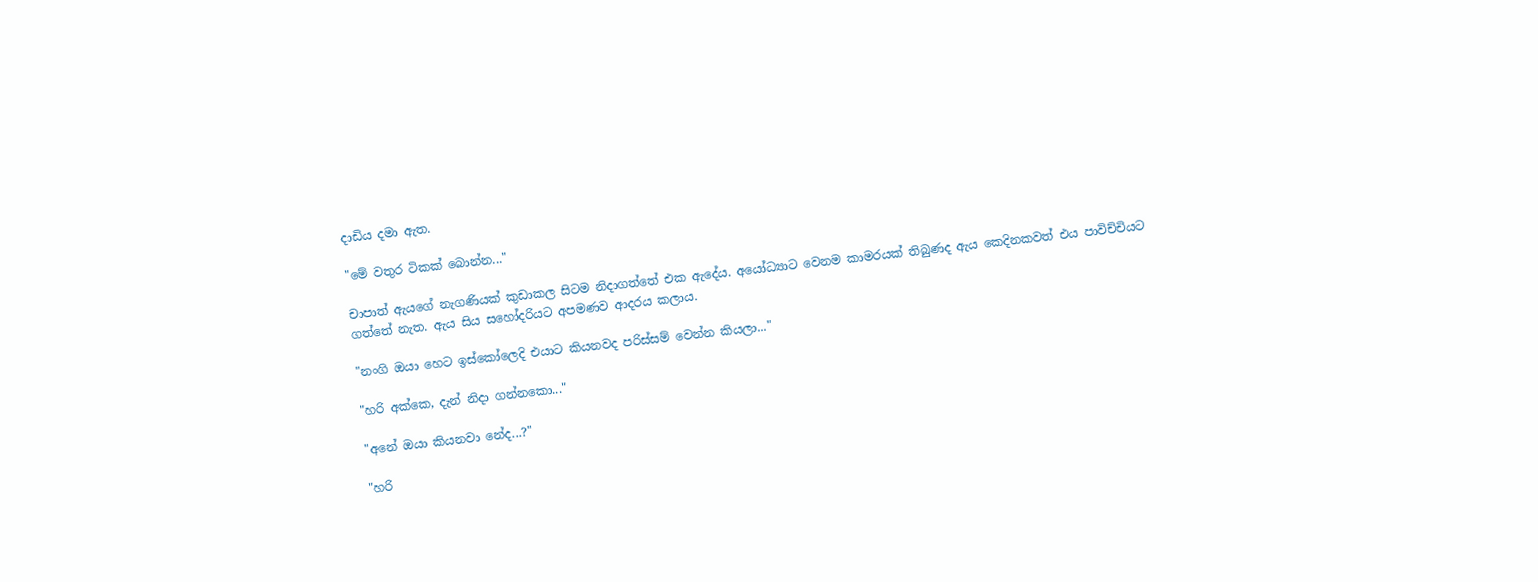දාඩිය දමා ඇත.

"මේ වතුර ටිකක් බොන්න..."

චාපාත් ඇයගේ නැගණියක් කුඩාකල සිටම නිදාගත්තේ එක ඇදේය. අයෝධ්‍යාට වෙනම කාමරයක් තිබුණද ඇය කෙදිනකවත් එය පාවිච්චියට ගත්තේ නැත. ඇය සිය සහෝදරියට අපමණව ආදරය කලාය.

"නංගි ඔයා හෙට ඉස්කෝලෙදි එයාට කියනවද පරිස්සම් වෙන්න කියලා..."

"හරි අක්කෙ, දැන් නිදා ගන්නකො..."

"අනේ ඔයා කියනවා නේද...?"

"හරි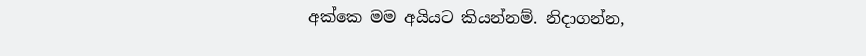අක්කෙ මම අයියට කියන්නම්. නිදාගන්න,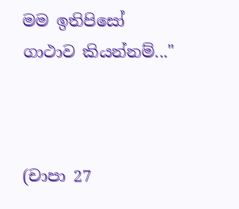මම ඉතිපිසෝ ගාථාව කියන්නම්..."



(චාපා 27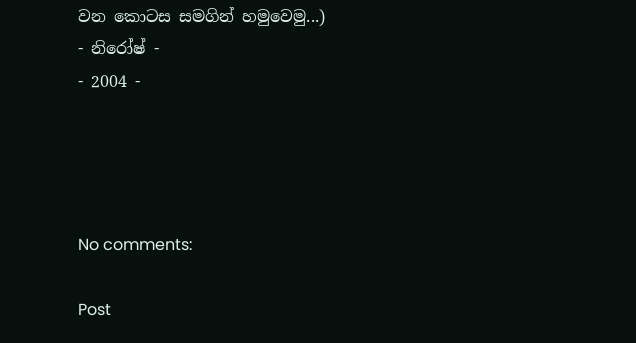වන කොටස සමගින් හමුවෙමු...)
- නිරෝෂ් -
- 2004 -




No comments:

Post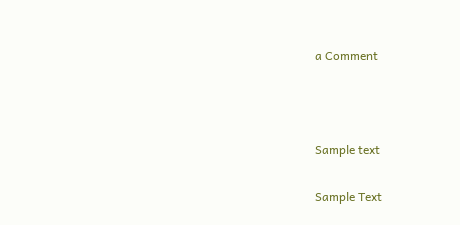a Comment



Sample text

Sample Text